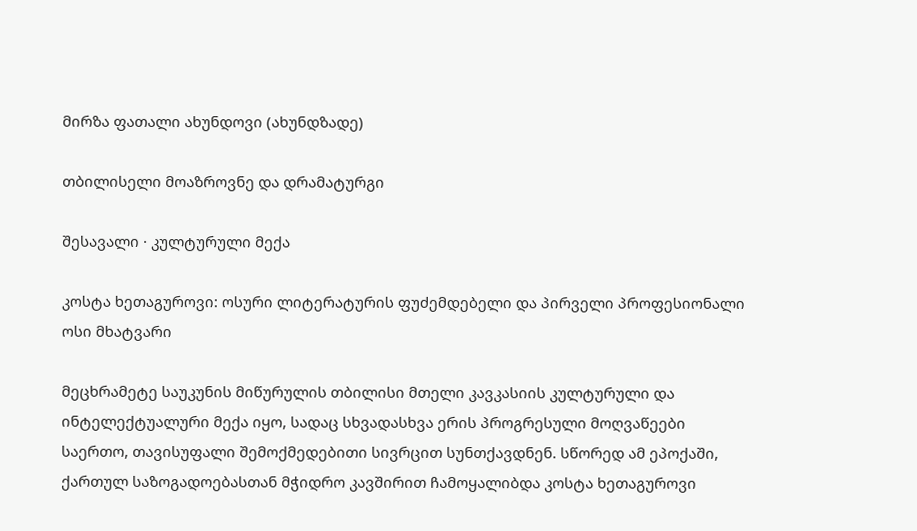მირზა ფათალი ახუნდოვი (ახუნდზადე)

თბილისელი მოაზროვნე და დრამატურგი

შესავალი · კულტურული მექა

კოსტა ხეთაგუროვი: ოსური ლიტერატურის ფუძემდებელი და პირველი პროფესიონალი ოსი მხატვარი

მეცხრამეტე საუკუნის მიწურულის თბილისი მთელი კავკასიის კულტურული და ინტელექტუალური მექა იყო, სადაც სხვადასხვა ერის პროგრესული მოღვაწეები საერთო, თავისუფალი შემოქმედებითი სივრცით სუნთქავდნენ. სწორედ ამ ეპოქაში, ქართულ საზოგადოებასთან მჭიდრო კავშირით ჩამოყალიბდა კოსტა ხეთაგუროვი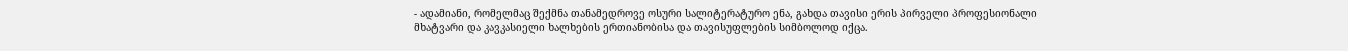- ადამიანი, რომელმაც შექმნა თანამედროვე ოსური სალიტერატურო ენა, გახდა თავისი ერის პირველი პროფესიონალი მხატვარი და კავკასიელი ხალხების ერთიანობისა და თავისუფლების სიმბოლოდ იქცა.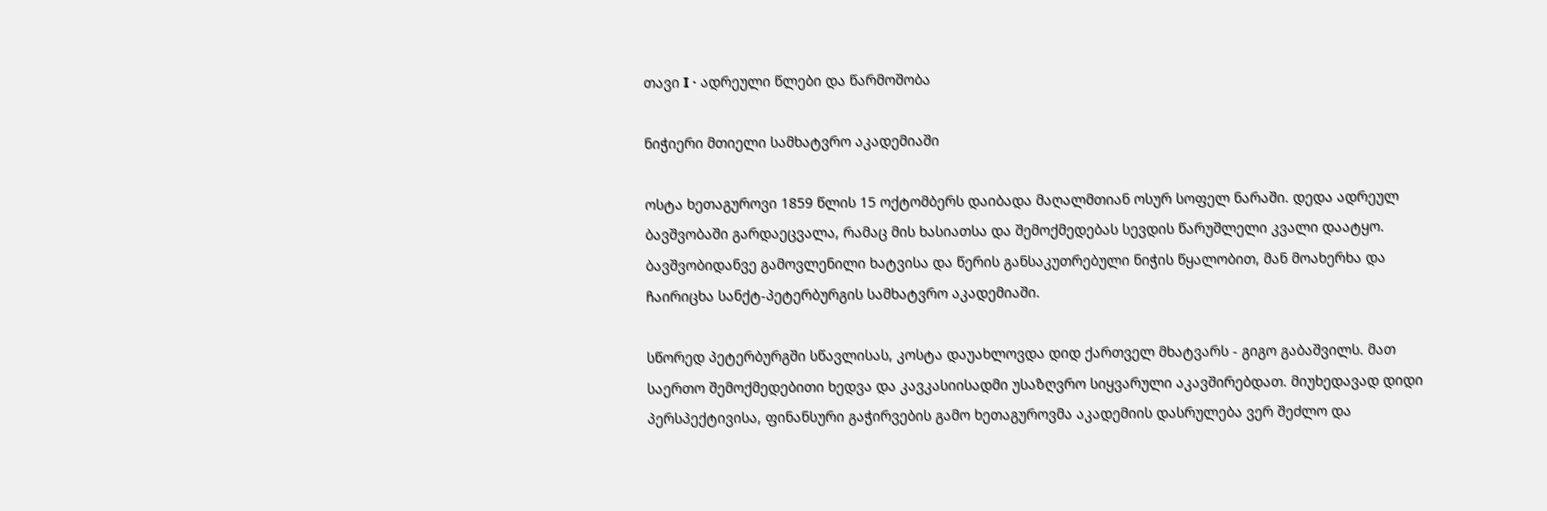თავი I · ადრეული წლები და წარმოშობა

ნიჭიერი მთიელი სამხატვრო აკადემიაში

ოსტა ხეთაგუროვი 1859 წლის 15 ოქტომბერს დაიბადა მაღალმთიან ოსურ სოფელ ნარაში. დედა ადრეულ ბავშვობაში გარდაეცვალა, რამაც მის ხასიათსა და შემოქმედებას სევდის წარუშლელი კვალი დაატყო. ბავშვობიდანვე გამოვლენილი ხატვისა და წერის განსაკუთრებული ნიჭის წყალობით, მან მოახერხა და ჩაირიცხა სანქტ-პეტერბურგის სამხატვრო აკადემიაში.

სწორედ პეტერბურგში სწავლისას, კოსტა დაუახლოვდა დიდ ქართველ მხატვარს - გიგო გაბაშვილს. მათ საერთო შემოქმედებითი ხედვა და კავკასიისადმი უსაზღვრო სიყვარული აკავშირებდათ. მიუხედავად დიდი პერსპექტივისა, ფინანსური გაჭირვების გამო ხეთაგუროვმა აკადემიის დასრულება ვერ შეძლო და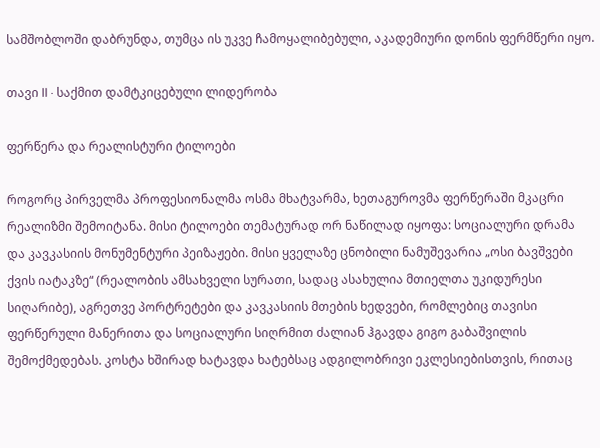სამშობლოში დაბრუნდა, თუმცა ის უკვე ჩამოყალიბებული, აკადემიური დონის ფერმწერი იყო.

თავი II · საქმით დამტკიცებული ლიდერობა

ფერწერა და რეალისტური ტილოები

როგორც პირველმა პროფესიონალმა ოსმა მხატვარმა, ხეთაგუროვმა ფერწერაში მკაცრი რეალიზმი შემოიტანა. მისი ტილოები თემატურად ორ ნაწილად იყოფა: სოციალური დრამა და კავკასიის მონუმენტური პეიზაჟები. მისი ყველაზე ცნობილი ნამუშევარია „ოსი ბავშვები ქვის იატაკზე“ (რეალობის ამსახველი სურათი, სადაც ასახულია მთიელთა უკიდურესი სიღარიბე), აგრეთვე პორტრეტები და კავკასიის მთების ხედვები, რომლებიც თავისი ფერწერული მანერითა და სოციალური სიღრმით ძალიან ჰგავდა გიგო გაბაშვილის შემოქმედებას. კოსტა ხშირად ხატავდა ხატებსაც ადგილობრივი ეკლესიებისთვის, რითაც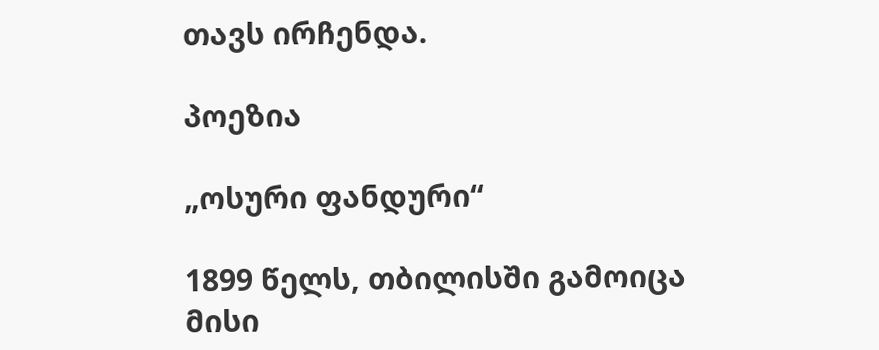თავს ირჩენდა.

პოეზია

„ოსური ფანდური“

1899 წელს, თბილისში გამოიცა მისი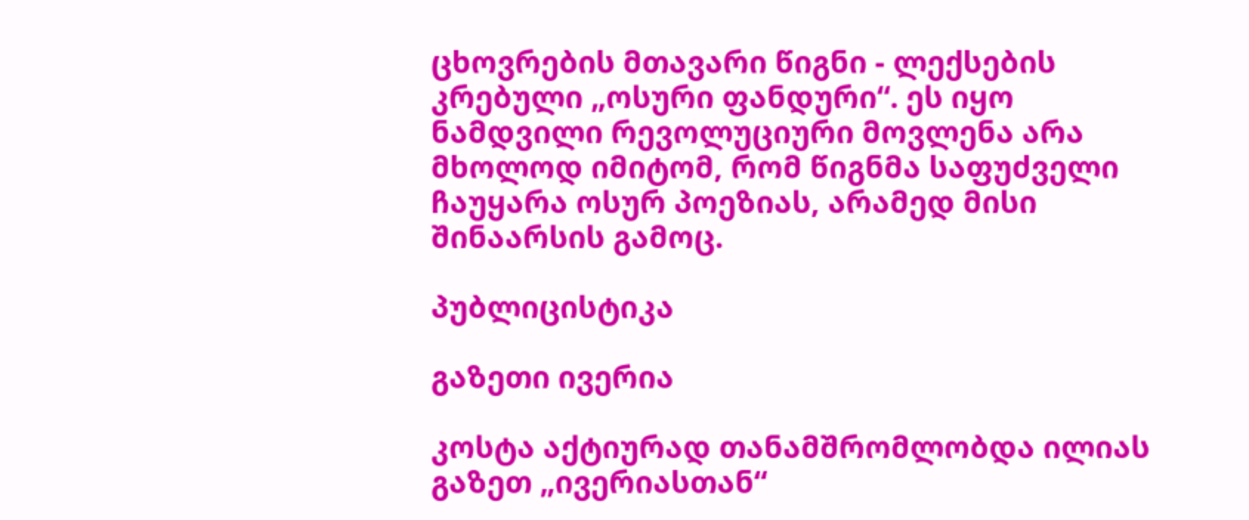ცხოვრების მთავარი წიგნი - ლექსების კრებული „ოსური ფანდური“. ეს იყო ნამდვილი რევოლუციური მოვლენა არა მხოლოდ იმიტომ, რომ წიგნმა საფუძველი ჩაუყარა ოსურ პოეზიას, არამედ მისი შინაარსის გამოც.

პუბლიცისტიკა

გაზეთი ივერია

კოსტა აქტიურად თანამშრომლობდა ილიას გაზეთ „ივერიასთან“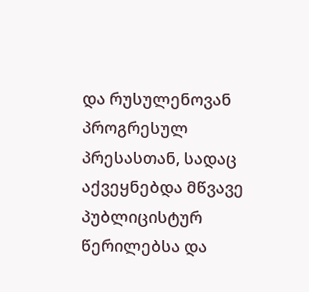და რუსულენოვან პროგრესულ პრესასთან, სადაც აქვეყნებდა მწვავე პუბლიცისტურ წერილებსა და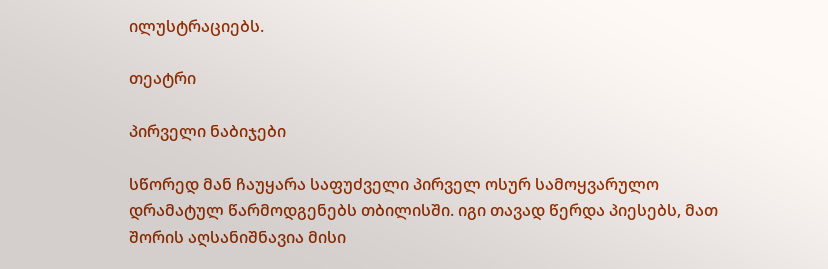ილუსტრაციებს.

თეატრი

პირველი ნაბიჯები

სწორედ მან ჩაუყარა საფუძველი პირველ ოსურ სამოყვარულო დრამატულ წარმოდგენებს თბილისში. იგი თავად წერდა პიესებს, მათ შორის აღსანიშნავია მისი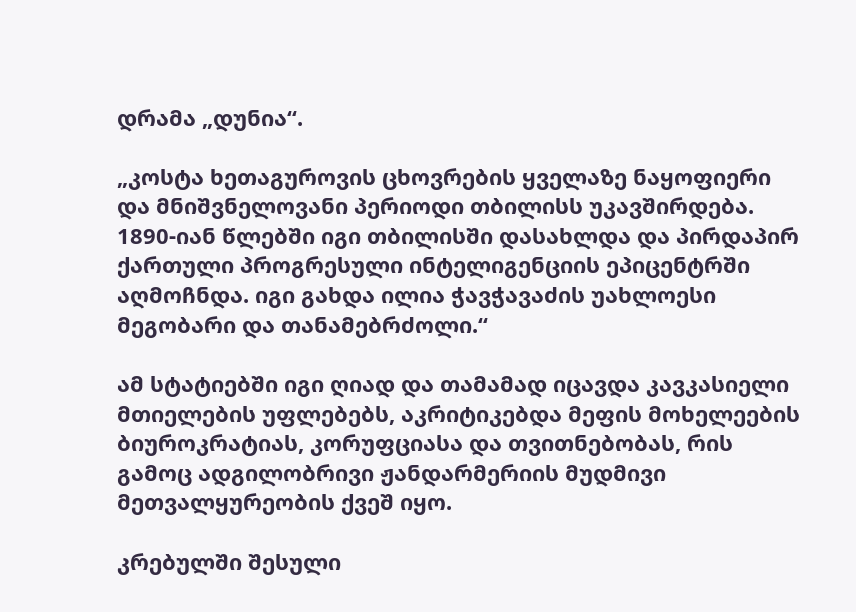დრამა „დუნია“.

„კოსტა ხეთაგუროვის ცხოვრების ყველაზე ნაყოფიერი და მნიშვნელოვანი პერიოდი თბილისს უკავშირდება. 1890-იან წლებში იგი თბილისში დასახლდა და პირდაპირ ქართული პროგრესული ინტელიგენციის ეპიცენტრში აღმოჩნდა. იგი გახდა ილია ჭავჭავაძის უახლოესი მეგობარი და თანამებრძოლი.“

ამ სტატიებში იგი ღიად და თამამად იცავდა კავკასიელი მთიელების უფლებებს, აკრიტიკებდა მეფის მოხელეების ბიუროკრატიას, კორუფციასა და თვითნებობას, რის გამოც ადგილობრივი ჟანდარმერიის მუდმივი მეთვალყურეობის ქვეშ იყო.

კრებულში შესული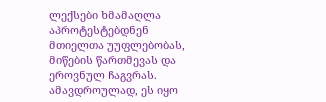ლექსები ხმამაღლა აპროტესტებდნენ მთიელთა უუფლებობას, მიწების წართმევას და ეროვნულ ჩაგვრას. ამავდროულად, ეს იყო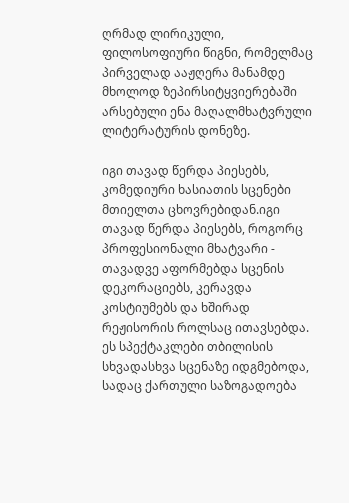ღრმად ლირიკული, ფილოსოფიური წიგნი, რომელმაც პირველად ააჟღერა მანამდე მხოლოდ ზეპირსიტყვიერებაში არსებული ენა მაღალმხატვრული ლიტერატურის დონეზე.

იგი თავად წერდა პიესებს, კომედიური ხასიათის სცენები მთიელთა ცხოვრებიდან.იგი თავად წერდა პიესებს, როგორც პროფესიონალი მხატვარი - თავადვე აფორმებდა სცენის დეკორაციებს, კერავდა კოსტიუმებს და ხშირად რეჟისორის როლსაც ითავსებდა. ეს სპექტაკლები თბილისის სხვადასხვა სცენაზე იდგმებოდა, სადაც ქართული საზოგადოება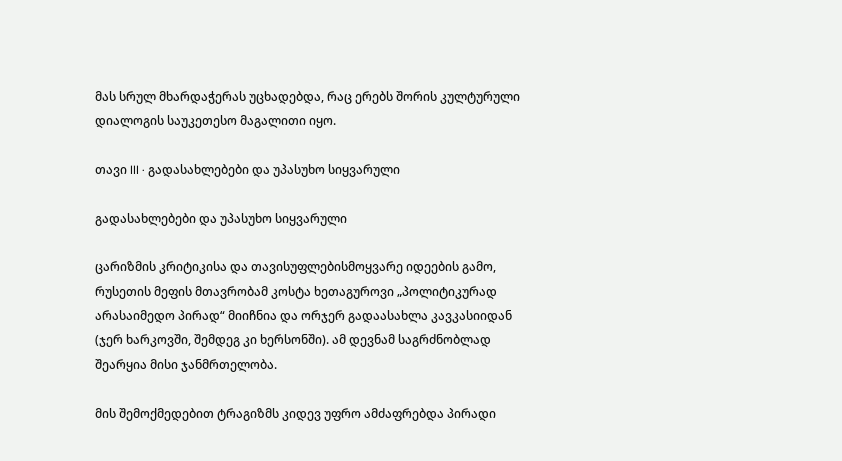მას სრულ მხარდაჭერას უცხადებდა, რაც ერებს შორის კულტურული დიალოგის საუკეთესო მაგალითი იყო.

თავი III · გადასახლებები და უპასუხო სიყვარული

გადასახლებები და უპასუხო სიყვარული

ცარიზმის კრიტიკისა და თავისუფლებისმოყვარე იდეების გამო, რუსეთის მეფის მთავრობამ კოსტა ხეთაგუროვი „პოლიტიკურად არასაიმედო პირად“ მიიჩნია და ორჯერ გადაასახლა კავკასიიდან (ჯერ ხარკოვში, შემდეგ კი ხერსონში). ამ დევნამ საგრძნობლად შეარყია მისი ჯანმრთელობა.

მის შემოქმედებით ტრაგიზმს კიდევ უფრო ამძაფრებდა პირადი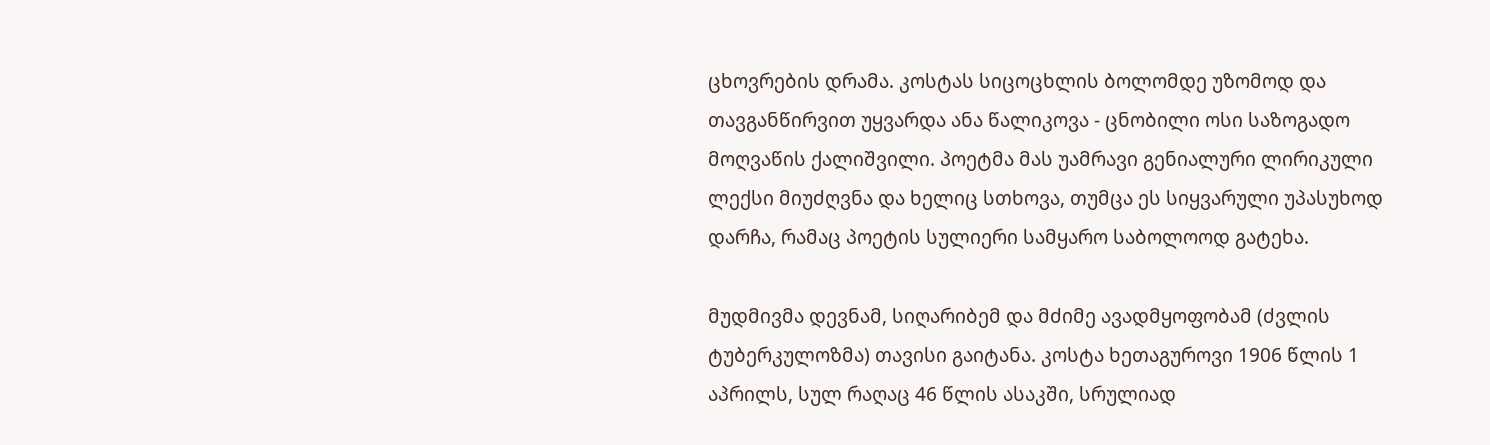ცხოვრების დრამა. კოსტას სიცოცხლის ბოლომდე უზომოდ და თავგანწირვით უყვარდა ანა წალიკოვა - ცნობილი ოსი საზოგადო მოღვაწის ქალიშვილი. პოეტმა მას უამრავი გენიალური ლირიკული ლექსი მიუძღვნა და ხელიც სთხოვა, თუმცა ეს სიყვარული უპასუხოდ დარჩა, რამაც პოეტის სულიერი სამყარო საბოლოოდ გატეხა.

მუდმივმა დევნამ, სიღარიბემ და მძიმე ავადმყოფობამ (ძვლის ტუბერკულოზმა) თავისი გაიტანა. კოსტა ხეთაგუროვი 1906 წლის 1 აპრილს, სულ რაღაც 46 წლის ასაკში, სრულიად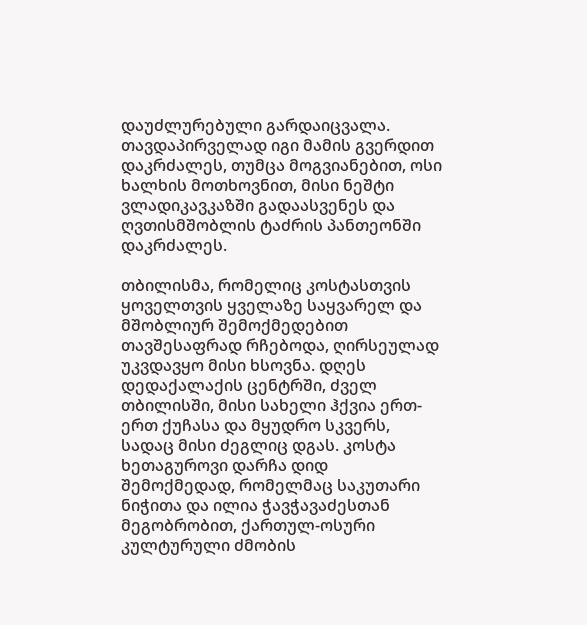დაუძლურებული გარდაიცვალა. თავდაპირველად იგი მამის გვერდით დაკრძალეს, თუმცა მოგვიანებით, ოსი ხალხის მოთხოვნით, მისი ნეშტი ვლადიკავკაზში გადაასვენეს და ღვთისმშობლის ტაძრის პანთეონში დაკრძალეს.

თბილისმა, რომელიც კოსტასთვის ყოველთვის ყველაზე საყვარელ და მშობლიურ შემოქმედებით თავშესაფრად რჩებოდა, ღირსეულად უკვდავყო მისი ხსოვნა. დღეს დედაქალაქის ცენტრში, ძველ თბილისში, მისი სახელი ჰქვია ერთ-ერთ ქუჩასა და მყუდრო სკვერს, სადაც მისი ძეგლიც დგას. კოსტა ხეთაგუროვი დარჩა დიდ შემოქმედად, რომელმაც საკუთარი ნიჭითა და ილია ჭავჭავაძესთან მეგობრობით, ქართულ-ოსური კულტურული ძმობის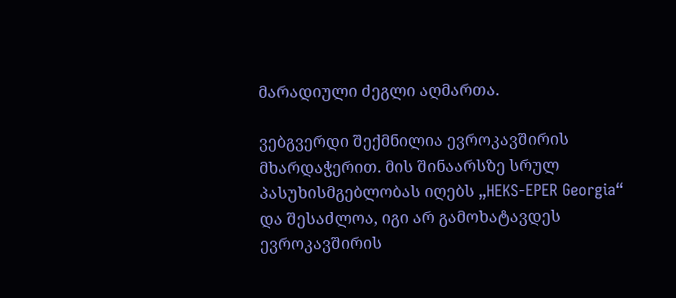მარადიული ძეგლი აღმართა.

ვებგვერდი შექმნილია ევროკავშირის მხარდაჭერით. მის შინაარსზე სრულ პასუხისმგებლობას იღებს „HEKS-EPER Georgia“ და შესაძლოა, იგი არ გამოხატავდეს ევროკავშირის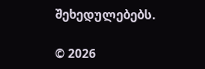შეხედულებებს.

© 2026